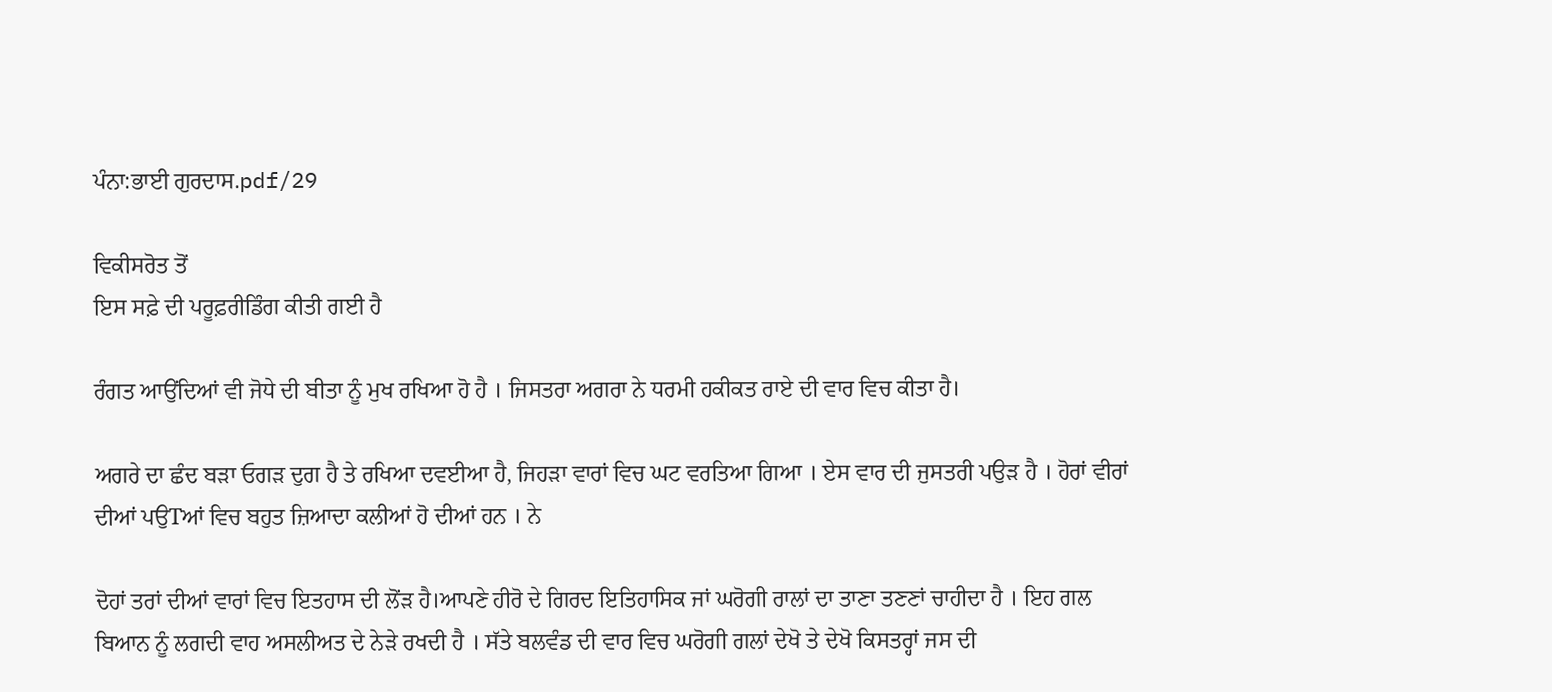ਪੰਨਾ:ਭਾਈ ਗੁਰਦਾਸ.pdf/29

ਵਿਕੀਸਰੋਤ ਤੋਂ
ਇਸ ਸਫ਼ੇ ਦੀ ਪਰੂਫ਼ਰੀਡਿੰਗ ਕੀਤੀ ਗਈ ਹੈ

ਰੰਗਤ ਆਉਂਦਿਆਂ ਵੀ ਜੋਧੇ ਦੀ ਬੀਤਾ ਨੂੰ ਮੁਖ ਰਖਿਆ ਹੋ ਹੈ । ਜਿਸਤਰਾ ਅਗਰਾ ਨੇ ਧਰਮੀ ਹਕੀਕਤ ਰਾਏ ਦੀ ਵਾਰ ਵਿਚ ਕੀਤਾ ਹੈ।

ਅਗਰੇ ਦਾ ਛੰਦ ਬੜਾ ਓਗੜ ਦੁਗ ਹੈ ਤੇ ਰਖਿਆ ਦਵਈਆ ਹੈ, ਜਿਹੜਾ ਵਾਰਾਂ ਵਿਚ ਘਟ ਵਰਤਿਆ ਗਿਆ । ਏਸ ਵਾਰ ਦੀ ਜੁਸਤਰੀ ਪਉੜ ਹੈ । ਹੋਰਾਂ ਵੀਰਾਂ ਦੀਆਂ ਪਉTਆਂ ਵਿਚ ਬਹੁਤ ਜ਼ਿਆਦਾ ਕਲੀਆਂ ਹੋ ਦੀਆਂ ਹਨ । ਨੇ

ਦੋਹਾਂ ਤਰਾਂ ਦੀਆਂ ਵਾਰਾਂ ਵਿਚ ਇਤਹਾਸ ਦੀ ਲੋਂੜ ਹੈ।ਆਪਣੇ ਹੀਰੋ ਦੇ ਗਿਰਦ ਇਤਿਹਾਸਿਕ ਜਾਂ ਘਰੋਗੀ ਰਾਲਾਂ ਦਾ ਤਾਣਾ ਤਣਣਾਂ ਚਾਹੀਦਾ ਹੈ । ਇਹ ਗਲ ਬਿਆਨ ਨੂੰ ਲਗਦੀ ਵਾਹ ਅਸਲੀਅਤ ਦੇ ਨੇੜੇ ਰਖਦੀ ਹੈ । ਸੱਤੇ ਬਲਵੰਡ ਦੀ ਵਾਰ ਵਿਚ ਘਰੋਗੀ ਗਲਾਂ ਦੇਖੋ ਤੇ ਦੇਖੋ ਕਿਸਤਰ੍ਹਾਂ ਜਸ ਦੀ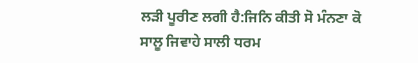ਲੜੀ ਪੂਰੀਣ ਲਗੀ ਹੈ:ਜਿਨਿ ਕੀਤੀ ਸੋ ਮੰਨਣਾ ਕੋ ਸਾਲੂ ਜਿਵਾਹੇ ਸਾਲੀ ਧਰਮ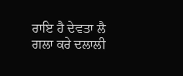ਰਾਇ ਹੈ ਦੇਵਤਾ ਲੈ ਗਲਾ ਕਰੇ ਦਲਾਲੀ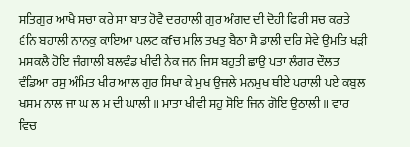ਸਤਿਗੁਰ ਆਖੈ ਸਚਾ ਕਰੇ ਸਾ ਬਾਤ ਹੋਵੈ ਦਰਹਾਲੀ ਗੁਰ ਅੰਗਦ ਦੀ ਦੋਹੀ ਫਿਰੀ ਸਚ ਕਰਤੇ ੬ਨਿ ਬਹਾਲੀ ਨਾਨਕੁ ਕਾਇਆ ਪਲਟ ਕfਚ ਮਲਿ ਤਖਤੁ ਬੈਠਾ ਸੈ ਡਾਲੀ ਦਰਿ ਸੇਵੇ ਉਮਤਿ ਖੜੀ ਮਸਕਲੈ ਹੋਇ ਜੰਗਾਲੀ ਬਲਵੰਡ ਖੀਵੀ ਨੇਕ ਜਨ ਜਿਸ ਬਹੁਤੀ ਛਾਉ ਪਤਾ ਲੰਗਰ ਦੌਲਤ ਵੰਡਿਆ ਰਸੁ ਅੰਮਿਤ ਖੀਰ ਆਲ ਗੁਰ ਸਿਖਾ ਕੇ ਮੁਖ ਉਜਲੇ ਮਨਮੁਖ ਥੀਏ ਪਰਾਲੀ ਪਏ ਕਬੁਲ ਖਸਮ ਨਾਲ ਜਾ ਘ ਲ ਮ ਦੀ ਘਾਲੀ ॥ ਮਾਤਾ ਖੀਵੀ ਸਹੁ ਸੋਇ ਜਿਨ ਗੋਇ ਉਠਾਲੀ ॥ ਵਾਰ ਵਿਚ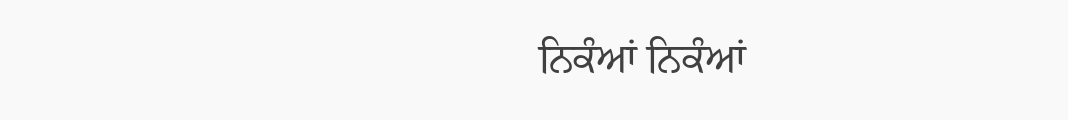ਨਿਕੰਆਂ ਨਿਕੰਆਂ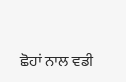ਛੋਹਾਂ ਨਾਲ ਵਡੀ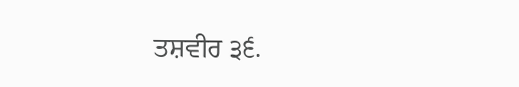ਤਸ਼ਵੀਰ ੩੬.